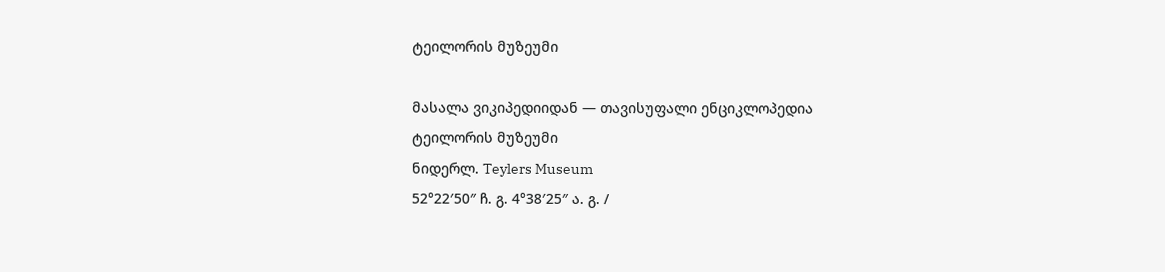ტეილორის მუზეუმი

მასალა ვიკიპედიიდან — თავისუფალი ენციკლოპედია
ტეილორის მუზეუმი
ნიდერლ. Teylers Museum
52°22′50″ ჩ. გ. 4°38′25″ ა. გ. /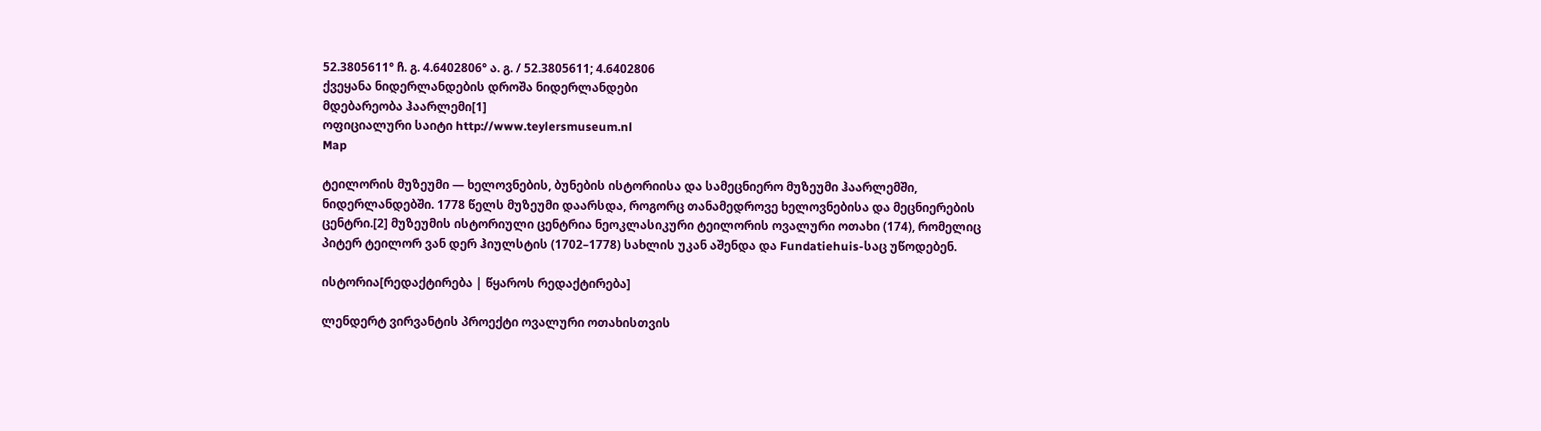52.3805611° ჩ. გ. 4.6402806° ა. გ. / 52.3805611; 4.6402806
ქვეყანა ნიდერლანდების დროშა ნიდერლანდები
მდებარეობა ჰაარლემი[1]
ოფიციალური საიტი http://www.teylersmuseum.nl
Map

ტეილორის მუზეუმი ― ხელოვნების, ბუნების ისტორიისა და სამეცნიერო მუზეუმი ჰაარლემში, ნიდერლანდებში. 1778 წელს მუზეუმი დაარსდა, როგორც თანამედროვე ხელოვნებისა და მეცნიერების ცენტრი.[2] მუზეუმის ისტორიული ცენტრია ნეოკლასიკური ტეილორის ოვალური ოთახი (174), რომელიც პიტერ ტეილორ ვან დერ ჰიულსტის (1702–1778) სახლის უკან აშენდა და Fundatiehuis-საც უწოდებენ.

ისტორია[რედაქტირება | წყაროს რედაქტირება]

ლენდერტ ვირვანტის პროექტი ოვალური ოთახისთვის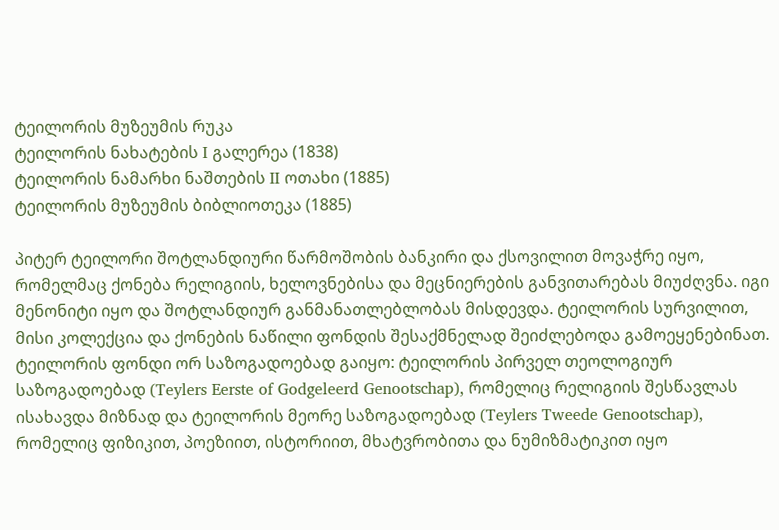ტეილორის მუზეუმის რუკა
ტეილორის ნახატების I გალერეა (1838)
ტეილორის ნამარხი ნაშთების II ოთახი (1885)
ტეილორის მუზეუმის ბიბლიოთეკა (1885)

პიტერ ტეილორი შოტლანდიური წარმოშობის ბანკირი და ქსოვილით მოვაჭრე იყო, რომელმაც ქონება რელიგიის, ხელოვნებისა და მეცნიერების განვითარებას მიუძღვნა. იგი მენონიტი იყო და შოტლანდიურ განმანათლებლობას მისდევდა. ტეილორის სურვილით, მისი კოლექცია და ქონების ნაწილი ფონდის შესაქმნელად შეიძლებოდა გამოეყენებინათ. ტეილორის ფონდი ორ საზოგადოებად გაიყო: ტეილორის პირველ თეოლოგიურ საზოგადოებად (Teylers Eerste of Godgeleerd Genootschap), რომელიც რელიგიის შესწავლას ისახავდა მიზნად და ტეილორის მეორე საზოგადოებად (Teylers Tweede Genootschap), რომელიც ფიზიკით, პოეზიით, ისტორიით, მხატვრობითა და ნუმიზმატიკით იყო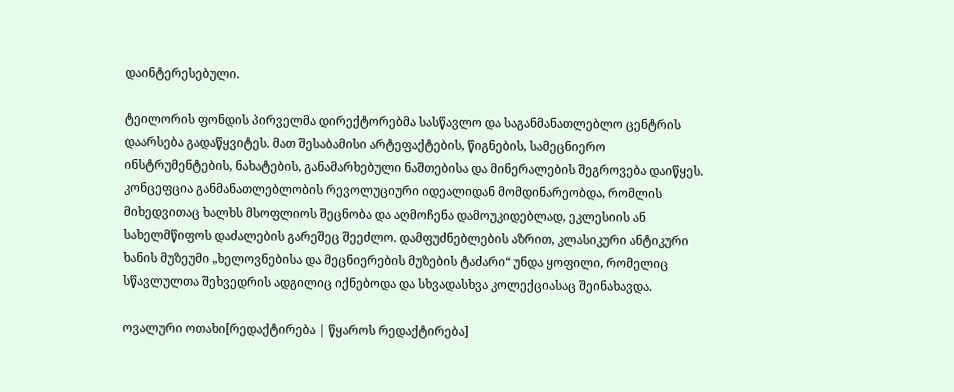დაინტერესებული.

ტეილორის ფონდის პირველმა დირექტორებმა სასწავლო და საგანმანათლებლო ცენტრის დაარსება გადაწყვიტეს. მათ შესაბამისი არტეფაქტების, წიგნების, სამეცნიერო ინსტრუმენტების, ნახატების, განამარხებული ნაშთებისა და მინერალების შეგროვება დაიწყეს. კონცეფცია განმანათლებლობის რევოლუციური იდეალიდან მომდინარეობდა, რომლის მიხედვითაც ხალხს მსოფლიოს შეცნობა და აღმოჩენა დამოუკიდებლად, ეკლესიის ან სახელმწიფოს დაძალების გარეშეც შეეძლო. დამფუძნებლების აზრით, კლასიკური ანტიკური ხანის მუზეუმი „ხელოვნებისა და მეცნიერების მუზების ტაძარი“ უნდა ყოფილი, რომელიც სწავლულთა შეხვედრის ადგილიც იქნებოდა და სხვადასხვა კოლექციასაც შეინახავდა.

ოვალური ოთახი[რედაქტირება | წყაროს რედაქტირება]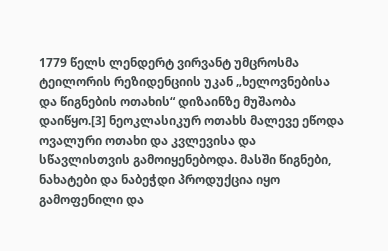1779 წელს ლენდერტ ვირვანტ უმცროსმა ტეილორის რეზიდენციის უკან „ხელოვნებისა და წიგნების ოთახის“ დიზაინზე მუშაობა დაიწყო.[3] ნეოკლასიკურ ოთახს მალევე ეწოდა ოვალური ოთახი და კვლევისა და სწავლისთვის გამოიყენებოდა. მასში წიგნები, ნახატები და ნაბეჭდი პროდუქცია იყო გამოფენილი და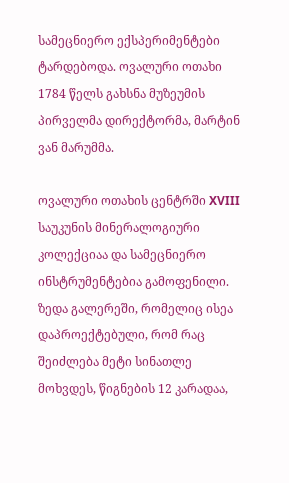სამეცნიერო ექსპერიმენტები ტარდებოდა. ოვალური ოთახი 1784 წელს გახსნა მუზეუმის პირველმა დირექტორმა, მარტინ ვან მარუმმა.

ოვალური ოთახის ცენტრში XVIII საუკუნის მინერალოგიური კოლექციაა და სამეცნიერო ინსტრუმენტებია გამოფენილი. ზედა გალერეში, რომელიც ისეა დაპროექტებული, რომ რაც შეიძლება მეტი სინათლე მოხვდეს, წიგნების 12 კარადაა,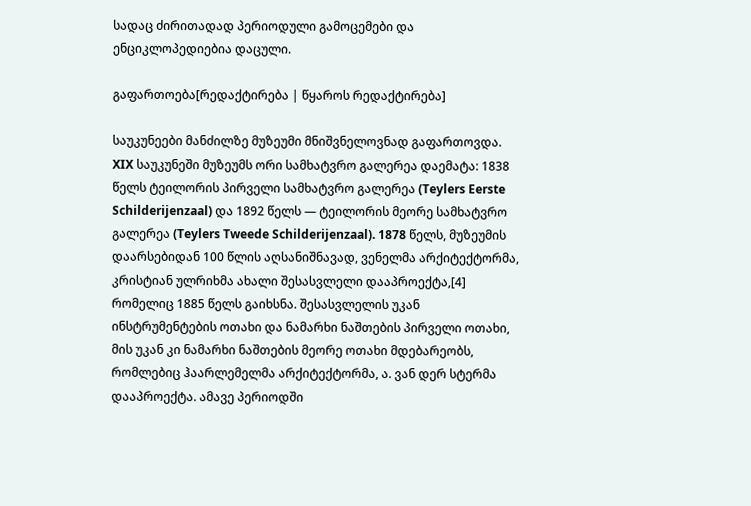სადაც ძირითადად პერიოდული გამოცემები და ენციკლოპედიებია დაცული.

გაფართოება[რედაქტირება | წყაროს რედაქტირება]

საუკუნეები მანძილზე მუზეუმი მნიშვნელოვნად გაფართოვდა. XIX საუკუნეში მუზეუმს ორი სამხატვრო გალერეა დაემატა: 1838 წელს ტეილორის პირველი სამხატვრო გალერეა (Teylers Eerste Schilderijenzaal) და 1892 წელს ― ტეილორის მეორე სამხატვრო გალერეა (Teylers Tweede Schilderijenzaal). 1878 წელს, მუზეუმის დაარსებიდან 100 წლის აღსანიშნავად, ვენელმა არქიტექტორმა, კრისტიან ულრიხმა ახალი შესასვლელი დააპროექტა,[4] რომელიც 1885 წელს გაიხსნა. შესასვლელის უკან ინსტრუმენტების ოთახი და ნამარხი ნაშთების პირველი ოთახი, მის უკან კი ნამარხი ნაშთების მეორე ოთახი მდებარეობს, რომლებიც ჰაარლემელმა არქიტექტორმა, ა. ვან დერ სტერმა დააპროექტა. ამავე პერიოდში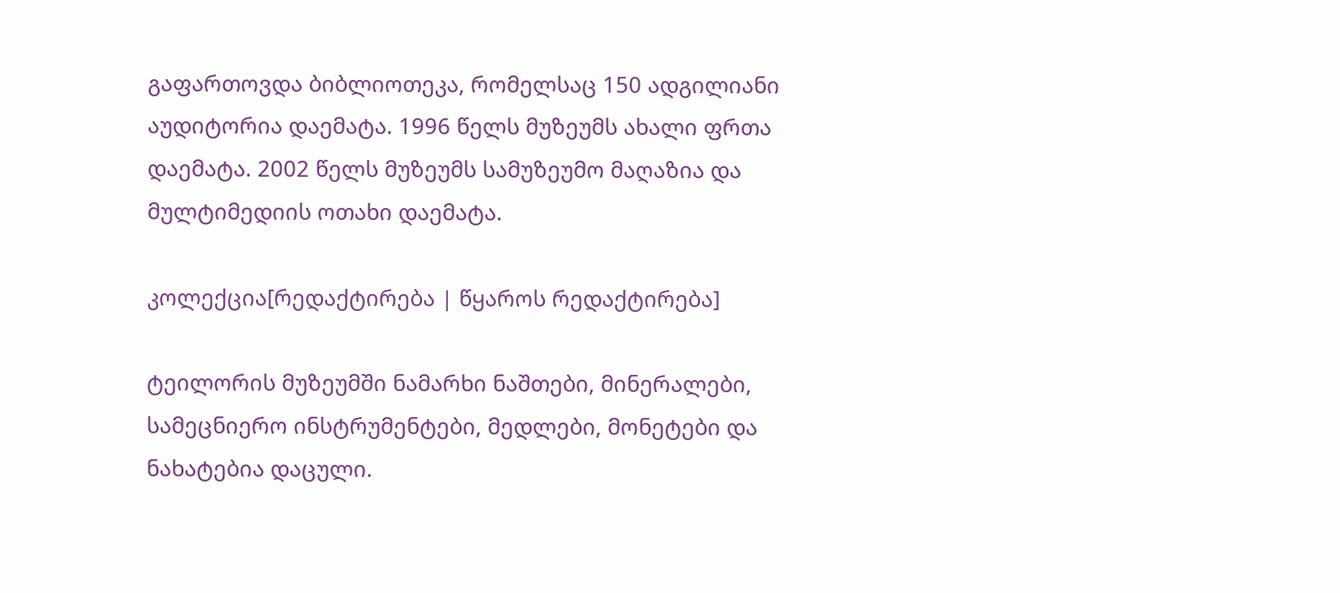გაფართოვდა ბიბლიოთეკა, რომელსაც 150 ადგილიანი აუდიტორია დაემატა. 1996 წელს მუზეუმს ახალი ფრთა დაემატა. 2002 წელს მუზეუმს სამუზეუმო მაღაზია და მულტიმედიის ოთახი დაემატა.

კოლექცია[რედაქტირება | წყაროს რედაქტირება]

ტეილორის მუზეუმში ნამარხი ნაშთები, მინერალები, სამეცნიერო ინსტრუმენტები, მედლები, მონეტები და ნახატებია დაცული.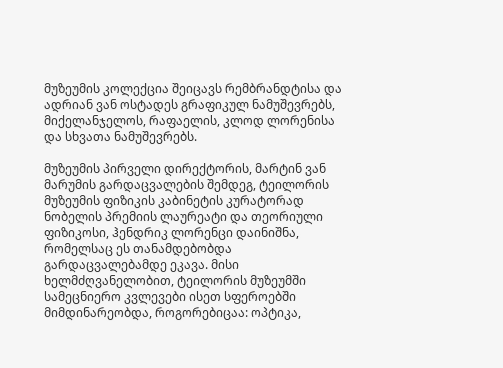მუზეუმის კოლექცია შეიცავს რემბრანდტისა და ადრიან ვან ოსტადეს გრაფიკულ ნამუშევრებს, მიქელანჯელოს, რაფაელის, კლოდ ლორენისა და სხვათა ნამუშევრებს.

მუზეუმის პირველი დირექტორის, მარტინ ვან მარუმის გარდაცვალების შემდეგ, ტეილორის მუზეუმის ფიზიკის კაბინეტის კურატორად ნობელის პრემიის ლაურეატი და თეორიული ფიზიკოსი, ჰენდრიკ ლორენცი დაინიშნა, რომელსაც ეს თანამდებობდა გარდაცვალებამდე ეკავა. მისი ხელმძღვანელობით, ტეილორის მუზეუმში სამეცნიერო კვლევები ისეთ სფეროებში მიმდინარეობდა, როგორებიცაა: ოპტიკა,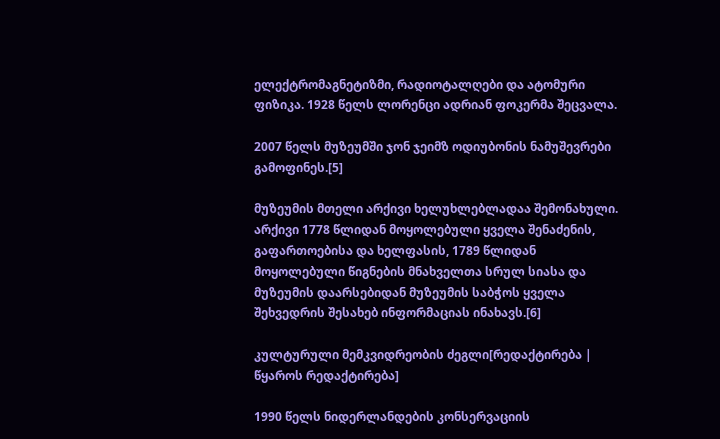ელექტრომაგნეტიზმი, რადიოტალღები და ატომური ფიზიკა. 1928 წელს ლორენცი ადრიან ფოკერმა შეცვალა.

2007 წელს მუზეუმში ჯონ ჯეიმზ ოდიუბონის ნამუშევრები გამოფინეს.[5]

მუზეუმის მთელი არქივი ხელუხლებლადაა შემონახული. არქივი 1778 წლიდან მოყოლებული ყველა შენაძენის, გაფართოებისა და ხელფასის, 1789 წლიდან მოყოლებული წიგნების მნახველთა სრულ სიასა და მუზეუმის დაარსებიდან მუზეუმის საბჭოს ყველა შეხვედრის შესახებ ინფორმაციას ინახავს.[6]

კულტურული მემკვიდრეობის ძეგლი[რედაქტირება | წყაროს რედაქტირება]

1990 წელს ნიდერლანდების კონსერვაციის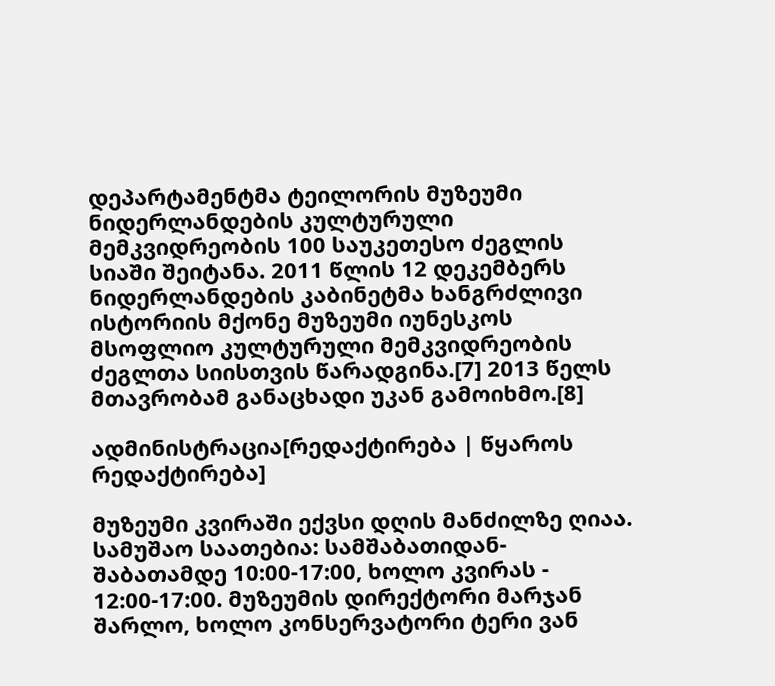დეპარტამენტმა ტეილორის მუზეუმი ნიდერლანდების კულტურული მემკვიდრეობის 100 საუკეთესო ძეგლის სიაში შეიტანა. 2011 წლის 12 დეკემბერს ნიდერლანდების კაბინეტმა ხანგრძლივი ისტორიის მქონე მუზეუმი იუნესკოს მსოფლიო კულტურული მემკვიდრეობის ძეგლთა სიისთვის წარადგინა.[7] 2013 წელს მთავრობამ განაცხადი უკან გამოიხმო.[8]

ადმინისტრაცია[რედაქტირება | წყაროს რედაქტირება]

მუზეუმი კვირაში ექვსი დღის მანძილზე ღიაა. სამუშაო საათებია: სამშაბათიდან-შაბათამდე 10:00-17:00, ხოლო კვირას - 12:00-17:00. მუზეუმის დირექტორი მარჯან შარლო, ხოლო კონსერვატორი ტერი ვან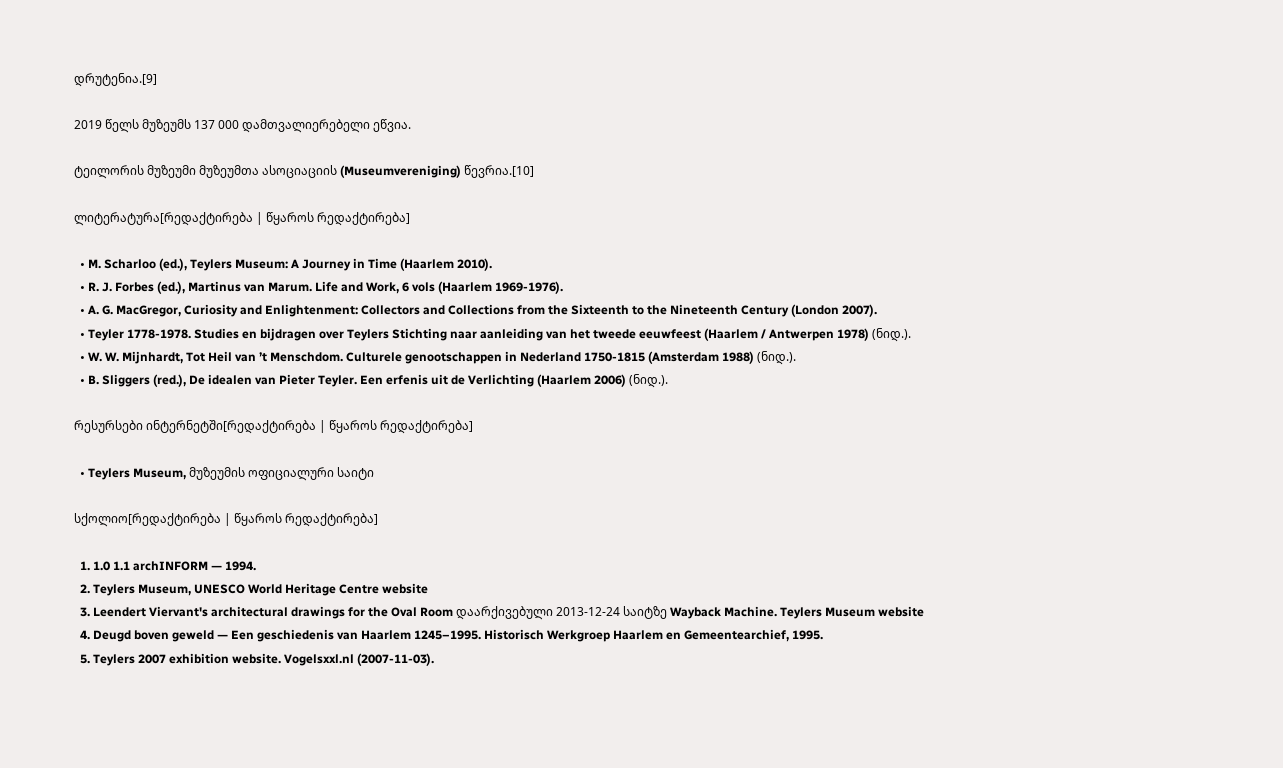დრუტენია.[9]

2019 წელს მუზეუმს 137 000 დამთვალიერებელი ეწვია.

ტეილორის მუზეუმი მუზეუმთა ასოციაციის (Museumvereniging) წევრია.[10]

ლიტერატურა[რედაქტირება | წყაროს რედაქტირება]

  • M. Scharloo (ed.), Teylers Museum: A Journey in Time (Haarlem 2010).
  • R. J. Forbes (ed.), Martinus van Marum. Life and Work, 6 vols (Haarlem 1969-1976).
  • A. G. MacGregor, Curiosity and Enlightenment: Collectors and Collections from the Sixteenth to the Nineteenth Century (London 2007).
  • Teyler 1778-1978. Studies en bijdragen over Teylers Stichting naar aanleiding van het tweede eeuwfeest (Haarlem / Antwerpen 1978) (ნიდ.).
  • W. W. Mijnhardt, Tot Heil van ’t Menschdom. Culturele genootschappen in Nederland 1750-1815 (Amsterdam 1988) (ნიდ.).
  • B. Sliggers (red.), De idealen van Pieter Teyler. Een erfenis uit de Verlichting (Haarlem 2006) (ნიდ.).

რესურსები ინტერნეტში[რედაქტირება | წყაროს რედაქტირება]

  • Teylers Museum, მუზეუმის ოფიციალური საიტი

სქოლიო[რედაქტირება | წყაროს რედაქტირება]

  1. 1.0 1.1 archINFORM — 1994.
  2. Teylers Museum, UNESCO World Heritage Centre website
  3. Leendert Viervant's architectural drawings for the Oval Room დაარქივებული 2013-12-24 საიტზე Wayback Machine. Teylers Museum website
  4. Deugd boven geweld — Een geschiedenis van Haarlem 1245–1995. Historisch Werkgroep Haarlem en Gemeentearchief, 1995.
  5. Teylers 2007 exhibition website. Vogelsxxl.nl (2007-11-03).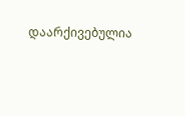დაარქივებულია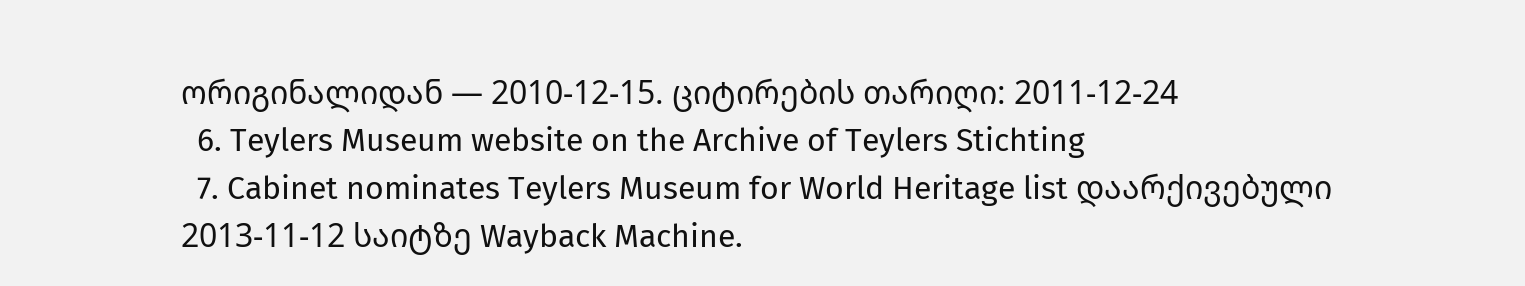ორიგინალიდან — 2010-12-15. ციტირების თარიღი: 2011-12-24
  6. Teylers Museum website on the Archive of Teylers Stichting
  7. Cabinet nominates Teylers Museum for World Heritage list დაარქივებული 2013-11-12 საიტზე Wayback Machine.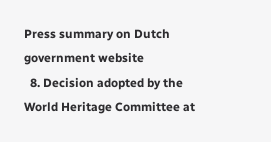Press summary on Dutch government website
  8. Decision adopted by the World Heritage Committee at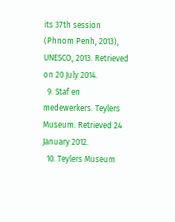its 37th session (Phnom Penh, 2013), UNESCO, 2013. Retrieved on 20 July 2014.
  9. Staf en medewerkers. Teylers Museum. Retrieved 24 January 2012.
  10. Teylers Museum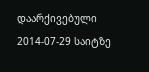დაარქივებული 2014-07-29 საიტზე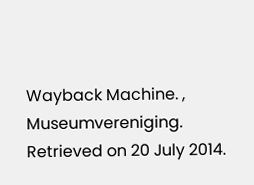Wayback Machine. , Museumvereniging. Retrieved on 20 July 2014.